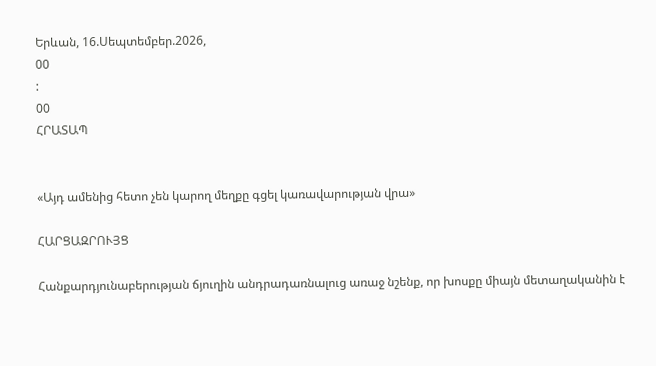Երևան, 16.Սեպտեմբեր.2026,
00
:
00
ՀՐԱՏԱՊ


«Այդ ամենից հետո չեն կարող մեղքը գցել կառավարության վրա»

ՀԱՐՑԱԶՐՈՒՅՑ

Հանքարդյունաբերության ճյուղին անդրադառնալուց առաջ նշենք, որ խոսքը միայն մետաղականին է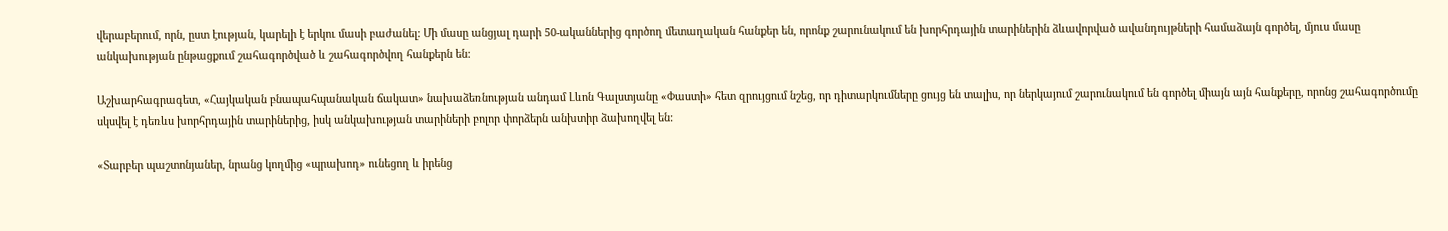վերաբերում, որն, ըստ էության, կարելի է երկու մասի բաժանել: Մի մասը անցյալ դարի 50-ականներից գործող մետաղական հանքեր են, որոնք շարունակում են խորհրդային տարիներին ձևավորված ավանդույթների համաձայն գործել, մյուս մասը անկախության ընթացքում շահագործված և շահագործվող հանքերն են:

Աշխարհագրագետ, «Հայկական բնապահպանական ճակատ» նախաձեռնության անդամ Լևոն Գալստյանը «Փաստի» հետ զրույցում նշեց, որ դիտարկումները ցույց են տալիս, որ ներկայում շարունակում են գործել միայն այն հանքերը, որոնց շահագործումը սկսվել է դեռևս խորհրդային տարիներից, իսկ անկախության տարիների բոլոր փորձերն անխտիր ձախողվել են:

«Տարբեր պաշտոնյաներ, նրանց կողմից «պրախոդ» ունեցող և իրենց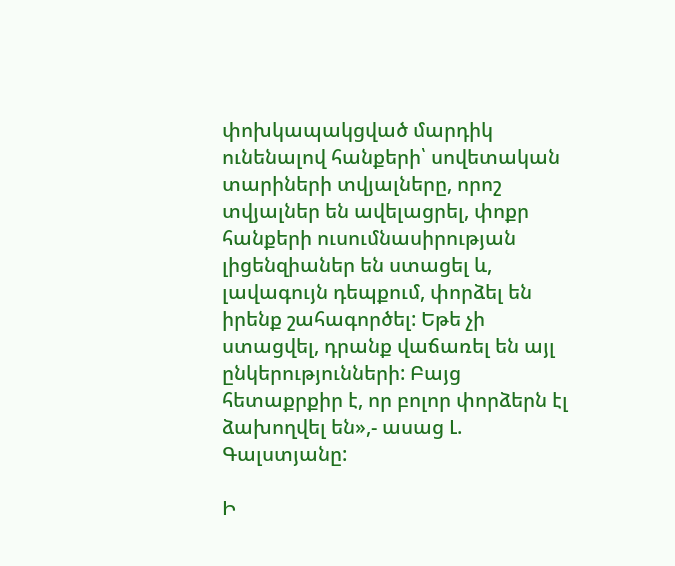փոխկապակցված մարդիկ ունենալով հանքերի՝ սովետական տարիների տվյալները, որոշ տվյալներ են ավելացրել, փոքր հանքերի ուսումնասիրության լիցենզիաներ են ստացել և, լավագույն դեպքում, փորձել են իրենք շահագործել: Եթե չի ստացվել, դրանք վաճառել են այլ ընկերությունների: Բայց հետաքրքիր է, որ բոլոր փորձերն էլ ձախողվել են»,- ասաց Լ. Գալստյանը:

Ի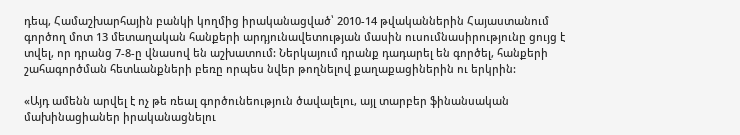դեպ, Համաշխարհային բանկի կողմից իրականացված՝ 2010-14 թվականներին Հայաստանում գործող մոտ 13 մետաղական հանքերի արդյունավետության մասին ուսումնասիրությունը ցույց է տվել, որ դրանց 7-8-ը վնասով են աշխատում: Ներկայում դրանք դադարել են գործել, հանքերի շահագործման հետևանքների բեռը որպես նվեր թողնելով քաղաքացիներին ու երկրին:

«Այդ ամենն արվել է ոչ թե ռեալ գործունեություն ծավալելու, այլ տարբեր ֆինանսական մախինացիաներ իրականացնելու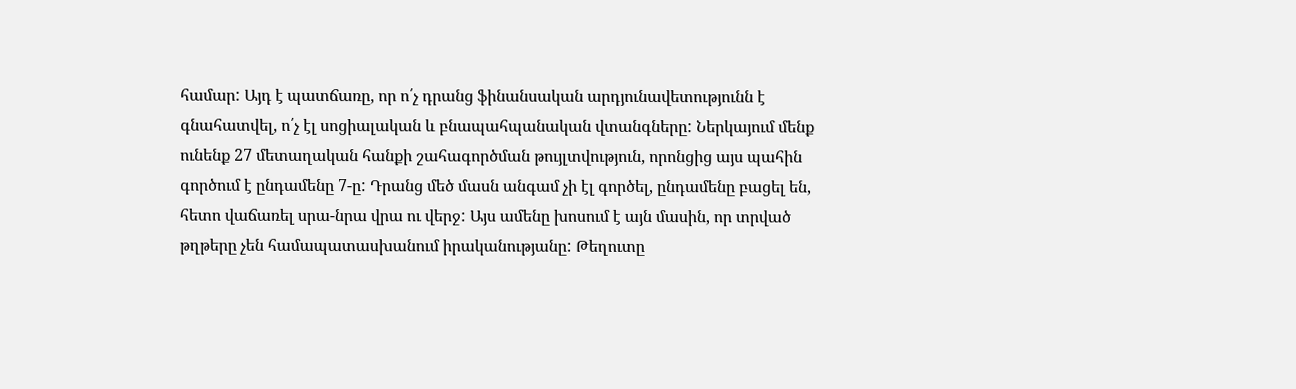համար: Այդ է պատճառը, որ ո՛չ դրանց ֆինանսական արդյունավետությունն է գնահատվել, ո՛չ էլ սոցիալական և բնապահպանական վտանգները: Ներկայում մենք ունենք 27 մետաղական հանքի շահագործման թույլտվություն, որոնցից այս պահին գործում է ընդամենը 7-ը: Դրանց մեծ մասն անգամ չի էլ գործել, ընդամենը բացել են, հետո վաճառել սրա-նրա վրա ու վերջ: Այս ամենը խոսում է այն մասին, որ տրված թղթերը չեն համապատասխանում իրականությանը: Թեղուտը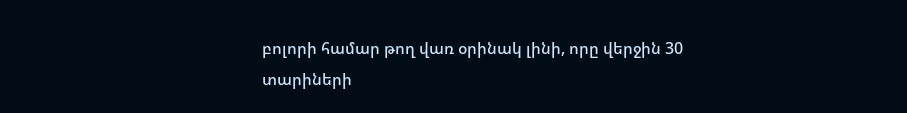բոլորի համար թող վառ օրինակ լինի, որը վերջին 30 տարիների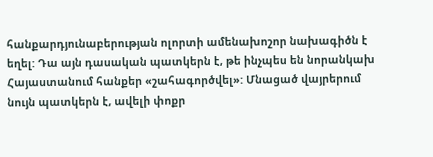հանքարդյունաբերության ոլորտի ամենախոշոր նախագիծն է եղել: Դա այն դասական պատկերն է, թե ինչպես են նորանկախ Հայաստանում հանքեր «շահագործվել»: Մնացած վայրերում նույն պատկերն է, ավելի փոքր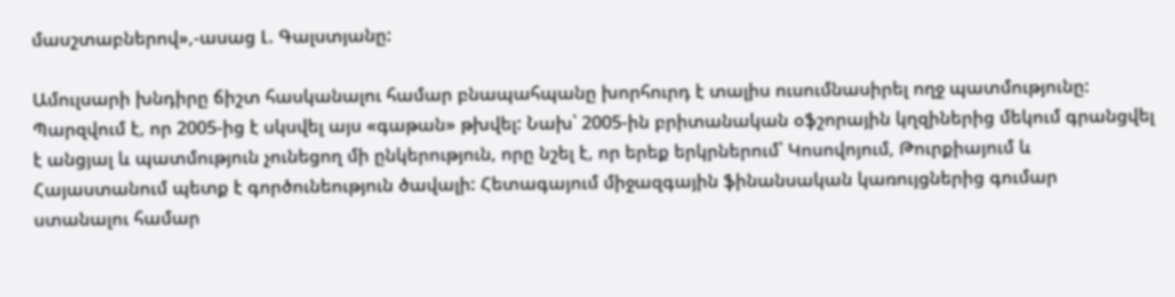մասշտաբներով»,-ասաց Լ. Գալստյանը:

Ամուլսարի խնդիրը ճիշտ հասկանալու համար բնապահպանը խորհուրդ է տալիս ուսումնասիրել ողջ պատմությունը: Պարզվում է, որ 2005-ից է սկսվել այս «գաթան» թխվել: Նախ՝ 2005-ին բրիտանական օֆշորային կղզիներից մեկում գրանցվել է անցյալ և պատմություն չունեցող մի ընկերություն, որը նշել է, որ երեք երկրներում՝ Կոսովոյում, Թուրքիայում և Հայաստանում պետք է գործունեություն ծավալի: Հետագայում միջազգային ֆինանսական կառույցներից գումար ստանալու համար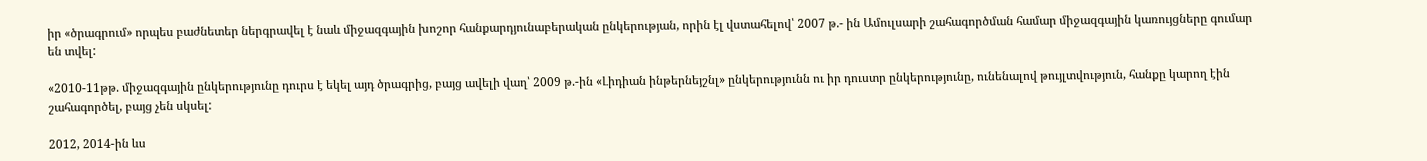իր «ծրագրում» որպես բաժնետեր ներգրավել է նաև միջազգային խոշոր հանքարդյունաբերական ընկերության, որին էլ վստահելով՝ 2007 թ.- ին Ամուլսարի շահագործման համար միջազգային կառույցները գումար են տվել:

«2010-11թթ. միջազգային ընկերությունը դուրս է եկել այդ ծրագրից, բայց ավելի վաղ՝ 2009 թ.-ին «Լիդիան ինթերնեյշնլ» ընկերությունն ու իր դուստր ընկերությունը, ունենալով թույլտվություն, հանքը կարող էին շահագործել, բայց չեն սկսել:

2012, 2014-ին ևս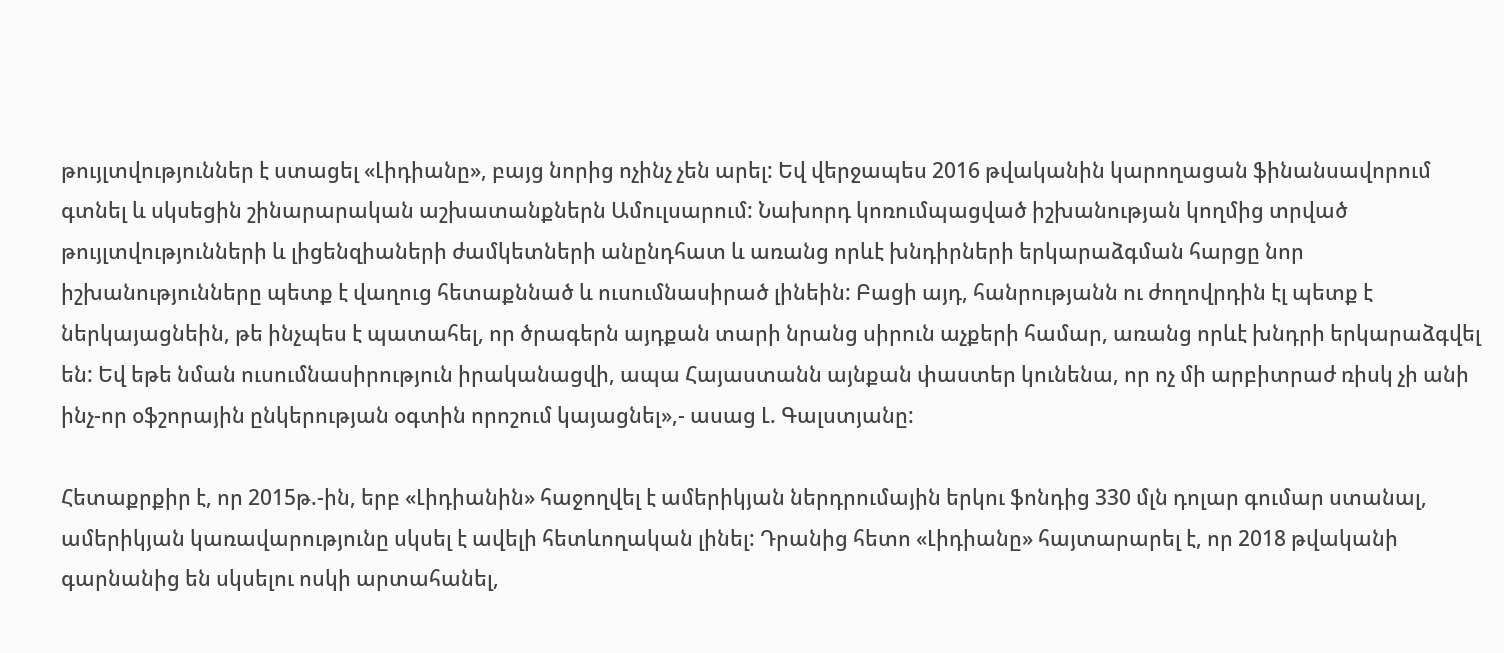թույլտվություններ է ստացել «Լիդիանը», բայց նորից ոչինչ չեն արել: Եվ վերջապես 2016 թվականին կարողացան ֆինանսավորում գտնել և սկսեցին շինարարական աշխատանքներն Ամուլսարում: Նախորդ կոռումպացված իշխանության կողմից տրված թույլտվությունների և լիցենզիաների ժամկետների անընդհատ և առանց որևէ խնդիրների երկարաձգման հարցը նոր իշխանությունները պետք է վաղուց հետաքննած և ուսումնասիրած լինեին: Բացի այդ, հանրությանն ու ժողովրդին էլ պետք է ներկայացնեին, թե ինչպես է պատահել, որ ծրագերն այդքան տարի նրանց սիրուն աչքերի համար, առանց որևէ խնդրի երկարաձգվել են: Եվ եթե նման ուսումնասիրություն իրականացվի, ապա Հայաստանն այնքան փաստեր կունենա, որ ոչ մի արբիտրաժ ռիսկ չի անի ինչ-որ օֆշորային ընկերության օգտին որոշում կայացնել»,- ասաց Լ. Գալստյանը:

Հետաքրքիր է, որ 2015թ.-ին, երբ «Լիդիանին» հաջողվել է ամերիկյան ներդրումային երկու ֆոնդից 330 մլն դոլար գումար ստանալ, ամերիկյան կառավարությունը սկսել է ավելի հետևողական լինել: Դրանից հետո «Լիդիանը» հայտարարել է, որ 2018 թվականի գարնանից են սկսելու ոսկի արտահանել,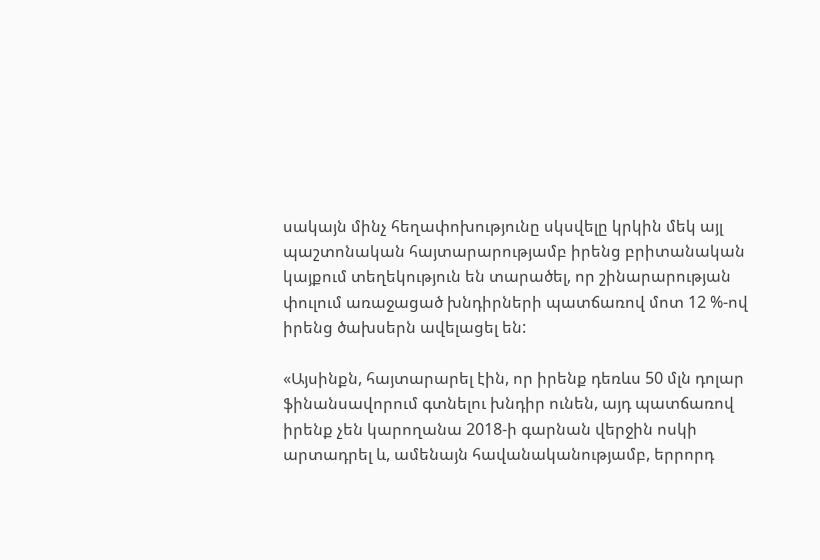սակայն մինչ հեղափոխությունը սկսվելը կրկին մեկ այլ պաշտոնական հայտարարությամբ իրենց բրիտանական կայքում տեղեկություն են տարածել, որ շինարարության փուլում առաջացած խնդիրների պատճառով մոտ 12 %-ով իրենց ծախսերն ավելացել են:

«Այսինքն, հայտարարել էին, որ իրենք դեռևս 50 մլն դոլար ֆինանսավորում գտնելու խնդիր ունեն, այդ պատճառով իրենք չեն կարողանա 2018-ի գարնան վերջին ոսկի արտադրել և, ամենայն հավանականությամբ, երրորդ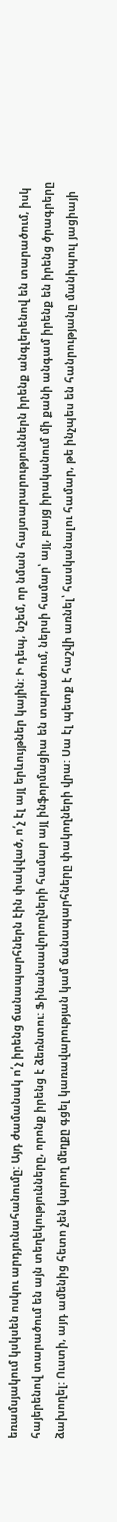եռամսյակում կսկսեն ոսկու արդյունահանումը: Այդ ժամանակ ո՛չ իրենց ճանապարհներն էին փակված, ո՛չ էլ այլ երևույթներ կային: Ի դեպ, նշեմ, որ նման հայտարարություններն իրենք անգլերենով են տարածում, իսկ հայերենով տարածում են այն տեղեկությունները, որոնք իրենց է ձեռնտու: Ֆինանսավորողների համար այլ ինֆորմացիա են տարածում, ներսի համար՝ այլ, բայց իրականում մի քանի անգամ իրենք են իրենց ծրագրերը ձախողել: Ուստի, այդ ամենից հետո չեն կարող մեղքը գցել կառավարության կամ ճանապարհները փակողների վրա: Սա էլ պետք է հաշվի առնել՝ հասկանալու համար, թե ինչպես են հանրությանը մանիպուլ յացիայի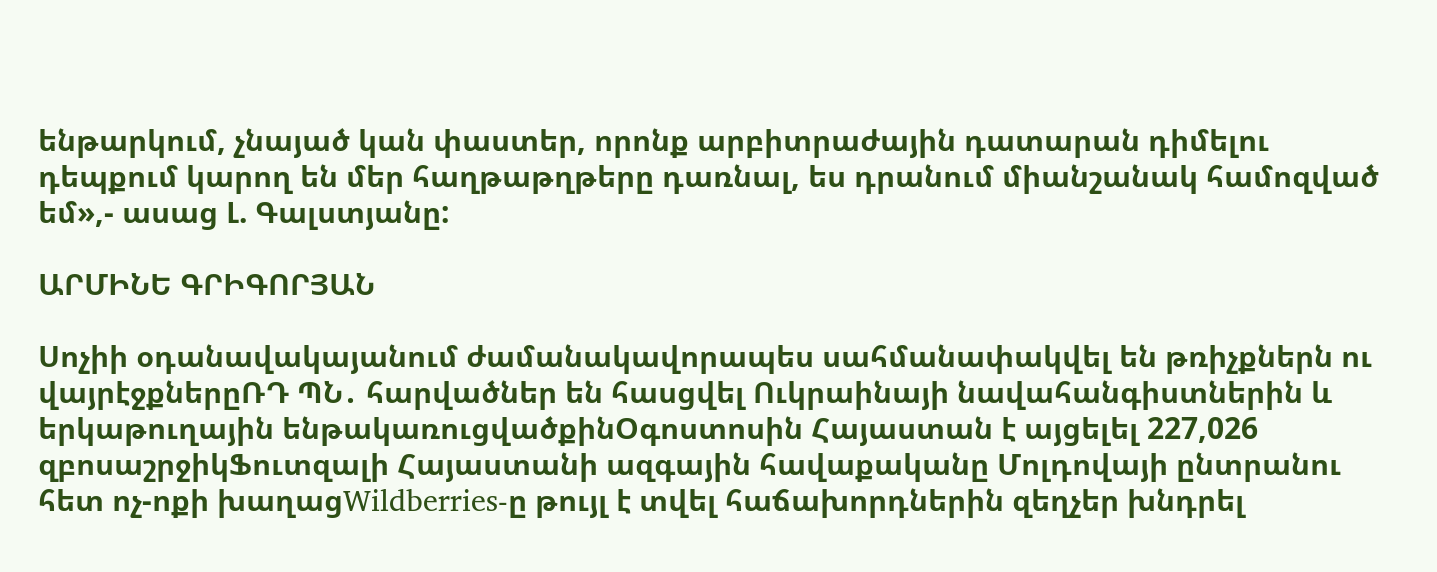ենթարկում, չնայած կան փաստեր, որոնք արբիտրաժային դատարան դիմելու դեպքում կարող են մեր հաղթաթղթերը դառնալ, ես դրանում միանշանակ համոզված եմ»,- ասաց Լ. Գալստյանը:

ԱՐՄԻՆԵ ԳՐԻԳՈՐՅԱՆ

Սոչիի օդանավակայանում ժամանակավորապես սահմանափակվել են թռիչքներն ու վայրէջքներըՌԴ ՊՆ․ հարվածներ են հասցվել Ուկրաինայի նավահանգիստներին և երկաթուղային ենթակառուցվածքինՕգոստոսին Հայաստան է այցելել 227,026 զբոսաշրջիկՖուտզալի Հայաստանի ազգային հավաքականը Մոլդովայի ընտրանու հետ ոչ-ոքի խաղացWildberries-ը թույլ է տվել հաճախորդներին զեղչեր խնդրել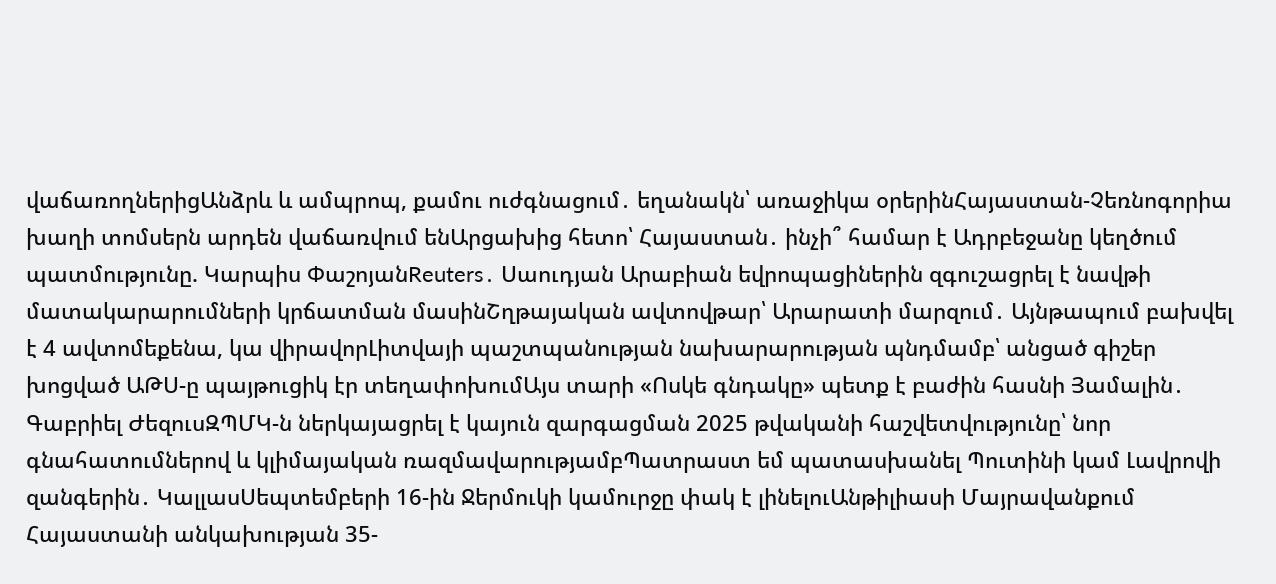վաճառողներիցԱնձրև և ամպրոպ, քամու ուժգնացում․ եղանակն՝ առաջիկա օրերինՀայաստան-Չեռնոգորիա խաղի տոմսերն արդեն վաճառվում ենԱրցախից հետո՝ Հայաստան․ ինչի՞ համար է Ադրբեջանը կեղծում պատմությունը. Կարպիս ՓաշոյանReuters․ Սաուդյան Արաբիան եվրոպացիներին զգուշացրել է նավթի մատակարարումների կրճատման մասինՇղթայական ավտովթար՝ Արարատի մարզում․ Այնթապում բախվել է 4 ավտոմեքենա, կա վիրավորԼիտվայի պաշտպանության նախարարության պնդմամբ՝ անցած գիշեր խոցված ԱԹՍ-ը պայթուցիկ էր տեղափոխումԱյս տարի «Ոսկե գնդակը» պետք է բաժին հասնի Յամալին․ Գաբրիել ԺեզուսԶՊՄԿ-ն ներկայացրել է կայուն զարգացման 2025 թվականի հաշվետվությունը՝ նոր գնահատումներով և կլիմայական ռազմավարությամբՊատրաստ եմ պատասխանել Պուտինի կամ Լավրովի զանգերին․ ԿալլասՍեպտեմբերի 16-ին Ջերմուկի կամուրջը փակ է լինելուԱնթիլիասի Մայրավանքում Հայաստանի անկախության 35-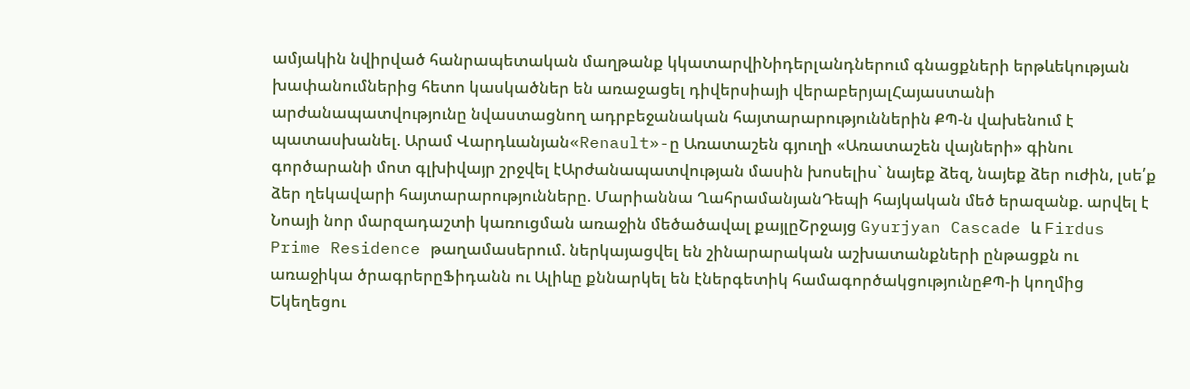ամյակին նվիրված հանրապետական մաղթանք կկատարվիՆիդերլանդներում գնացքների երթևեկության խափանումներից հետո կասկածներ են առաջացել դիվերսիայի վերաբերյալՀայաստանի արժանապատվությունը նվաստացնող ադրբեջանական հայտարարություններին ՔՊ-ն վախենում է պատասխանել. Արամ Վարդևանյան«Renault»-ը Առատաշեն գյուղի «Առատաշեն վայների» գինու գործարանի մոտ գլխիվայր շրջվել էԱրժանապատվության մասին խոսելիս` նայեք ձեզ, նայեք ձեր ուժին, լսե՛ք ձեր ղեկավարի հայտարարությունները. Մարիաննա ՂահրամանյանԴեպի հայկական մեծ երազանք. արվել է Նոայի նոր մարզադաշտի կառուցման առաջին մեծածավալ քայլըՇրջայց Gyurjyan Cascade և Firdus Prime Residence թաղամասերում. ներկայացվել են շինարարական աշխատանքների ընթացքն ու առաջիկա ծրագրերըՖիդանն ու Ալիևը քննարկել են էներգետիկ համագործակցությունըՔՊ-ի կողմից Եկեղեցու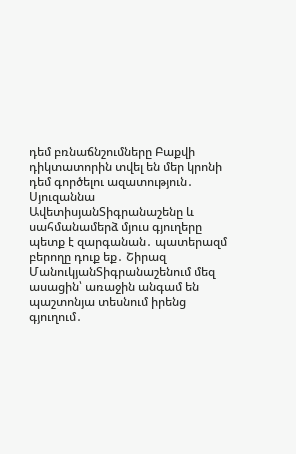դեմ բռնաճնշումները Բաքվի դիկտատորին տվել են մեր կրոնի դեմ գործելու ազատություն․ Սյուզաննա ԱվետիսյանՏիգրանաշենը և սահմանամերձ մյուս գյուղերը պետք է զարգանան․ պատերազմ բերողը դուք եք․ Շիրազ ՄանուկյանՏիգրանաշենում մեզ ասացին՝ առաջին անգամ են պաշտոնյա տեսնում իրենց գյուղում․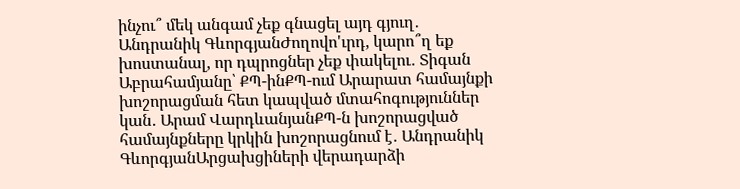ինչու՞ մեկ անգամ չեք գնացել այդ գյուղ․ Անդրանիկ ԳևորգյանԺողովո'ւրդ, կարո՞ղ եք խոստանալ, որ դպրոցներ չեք փակելու․ Տիգան Աբրահամյանը՝ ՔՊ-ինՔՊ-ում Արարատ համայնքի խոշորացման հետ կապված մտահոգություններ կան․ Արամ ՎարդևանյանՔՊ-ն խոշորացված համայնքները կրկին խոշորացնում է․ Անդրանիկ ԳևորգյանԱրցախցիների վերադարձի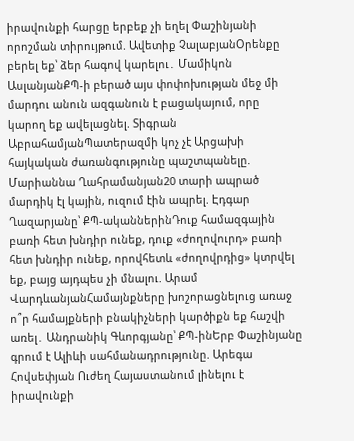իրավունքի հարցը երբեք չի եղել Փաշինյանի որոշման տիրույթում. Ավետիք ՉալաբյանՕրենքը բերել եք՝ ձեր հագով կարելու․ Մամիկոն ԱսլանյանՔՊ-ի բերած այս փոփոխության մեջ մի մարդու անուն ազգանուն է բացակայում, որը կարող եք ավելացնել. Տիգրան ԱբրահամյանՊատերազմի կոչ չէ Արցախի հայկական ժառանգությունը պաշտպանելը. Մարիաննա Ղահրամանյան20 տարի ապրած մարդիկ էլ կային, ուզում էին ապրել. Էդգար Ղազարյանը՝ ՔՊ-ականներինԴուք համազգային բառի հետ խնդիր ունեք, դուք «ժողովուրդ» բառի հետ խնդիր ունեք, որովհետև «ժողովրդից» կտրվել եք, բայց այդպես չի մնալու. Արամ ՎարդևանյանՀամայնքները խոշորացնելուց առաջ ո՞ր համայքների բնակիչների կարծիքն եք հաշվի առել․ Անդրանիկ Գևորգյանը՝ ՔՊ-ինԵրբ Փաշինյանը գրում է Ալիևի սահմանադրությունը. Արեգա Հովսեփյան Ուժեղ Հայաստանում լինելու է իրավունքի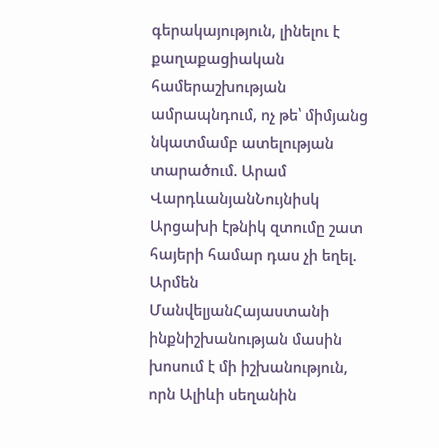գերակայություն, լինելու է քաղաքացիական համերաշխության ամրապնդում, ոչ թե՝ միմյանց նկատմամբ ատելության տարածում. Արամ ՎարդևանյանՆույնիսկ Արցախի էթնիկ զտումը շատ հայերի համար դաս չի եղել. Արմեն ՄանվելյանՀայաստանի ինքնիշխանության մասին խոսում է մի իշխանություն, որն Ալիևի սեղանին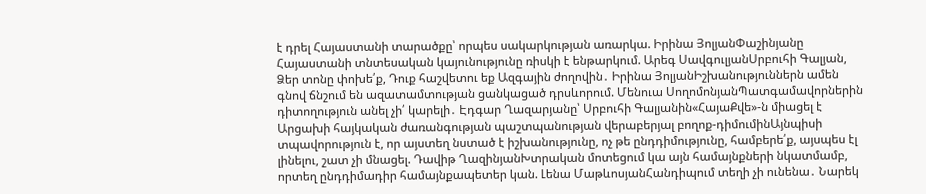է դրել Հայաստանի տարածքը՝ որպես սակարկության առարկա. Իրինա ՅոլյանՓաշինյանը Հայաստանի տնտեսական կայունությունը ռիսկի է ենթարկում. Արեգ ՍավգուլյանՍրբուհի Գալյան, Ձեր տոնը փոխե՛ք, Դուք հաշվետու եք Ազգային ժողովին․ Իրինա ՅոլյանԻշխանություններն ամեն գնով ճնշում են ազատամտության ցանկացած դրսևորում. Մենուա ՍողոմոնյանՊատգամավորներին դիտողություն անել չի՛ կարելի․ Էդգար Ղազարյանը՝ Սրբուհի Գալյանին«ՀայաՔվե»-ն միացել է Արցախի հայկական ժառանգության պաշտպանության վերաբերյալ բողոք-դիմումինԱյնպիսի տպավորություն է, որ այստեղ նստած է իշխանությունը, ոչ թե ընդդիմությունը, համբերե՛ք, այսպես էլ լինելու, շատ չի մնացել. Դավիթ ՂազինյանԽտրական մոտեցում կա այն համայնքների նկատմամբ, որտեղ ընդդիմադիր համայնքապետեր կան. Լենա ՄաթևոսյանՀանդիպում տեղի չի ունենա․ Նարեկ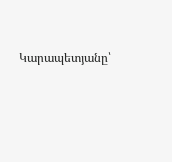Կարապետյանը՝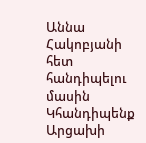Աննա Հակոբյանի հետ հանդիպելու մասին Կհանդիպենք Արցախի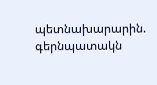պետնախարարին. գերնպատակն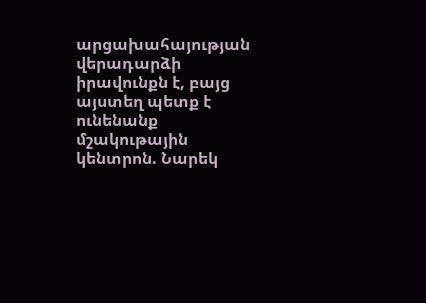արցախահայության վերադարձի իրավունքն է, բայց այստեղ պետք է ունենանք մշակութային կենտրոն. Նարեկ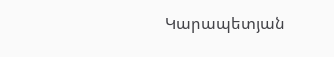Կարապետյան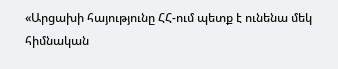«Արցախի հայությունը ՀՀ-ում պետք է ունենա մեկ հիմնական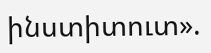ինստիտուտ».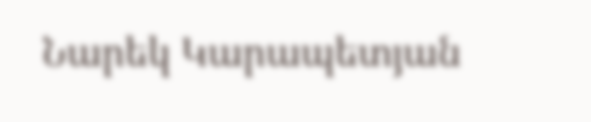Նարեկ Կարապետյան